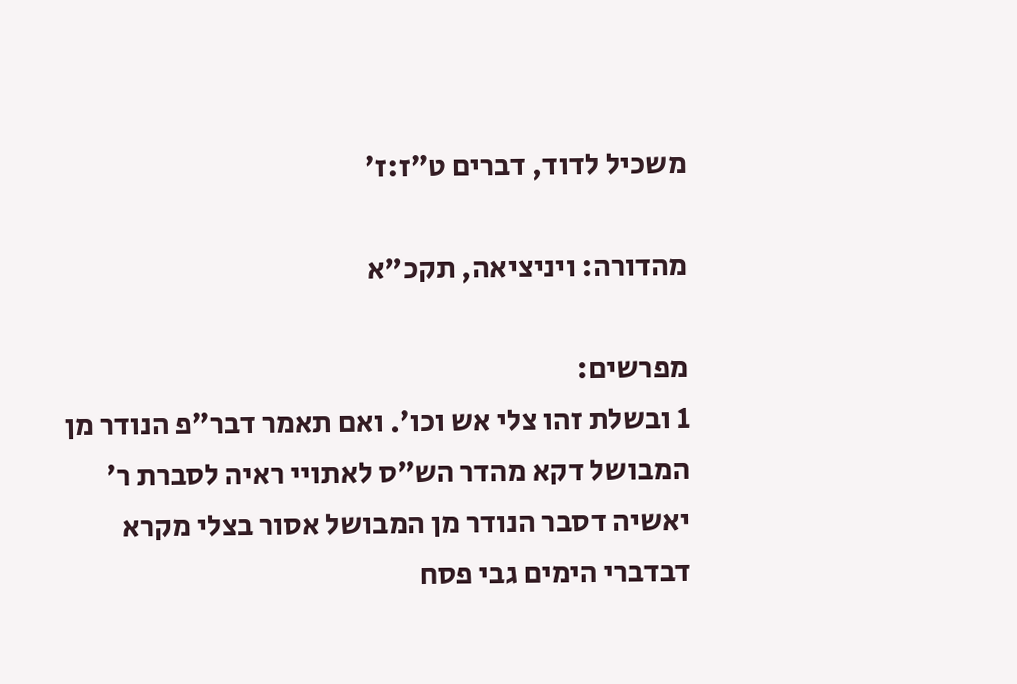משכיל לדוד, דברים ט״ז:ז׳

מהדורה: ויניציאה, תקכ"א

מפרשים:
1 ובשלת זהו צלי אש וכו׳. ואם תאמר דבר״פ הנודר מן המבושל דקא מהדר הש״ס לאתויי ראיה לסברת ר׳ יאשיה דסבר הנודר מן המבושל אסור בצלי מקרא דבדברי הימים גבי פסח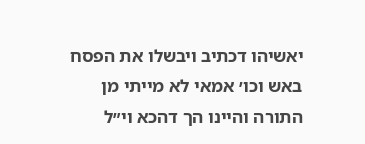יאשיהו דכתיב ויבשלו את הפסח באש וכו׳ אמאי לא מייתי מן התורה והיינו הך דהכא וי״ל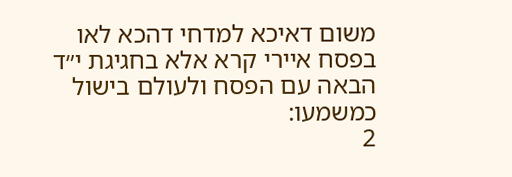משום דאיכא למדחי דהכא לאו בפסח איירי קרא אלא בחגיגת י״ד הבאה עם הפסח ולעולם בישול כמשמעו:
2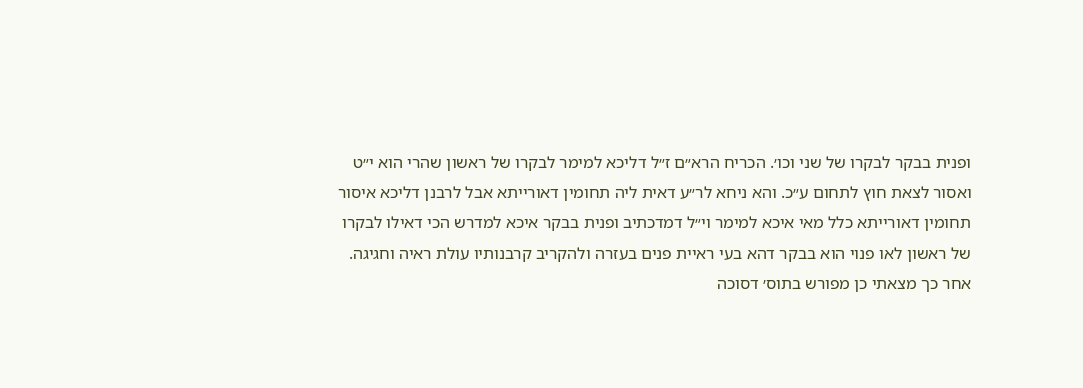ופנית בבקר לבקרו של שני וכו׳. הכריח הרא״ם ז״ל דליכא למימר לבקרו של ראשון שהרי הוא י״ט ואסור לצאת חוץ לתחום ע״כ. והא ניחא לר״ע דאית ליה תחומין דאורייתא אבל לרבנן דליכא איסור תחומין דאורייתא כלל מאי איכא למימר וי״ל דמדכתיב ופנית בבקר איכא למדרש הכי דאילו לבקרו של ראשון לאו פנוי הוא בבקר דהא בעי ראיית פנים בעזרה ולהקריב קרבנותיו עולת ראיה וחגיגה. אחר כך מצאתי כן מפורש בתוס׳ דסוכה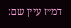דמ״ז עיין שם: